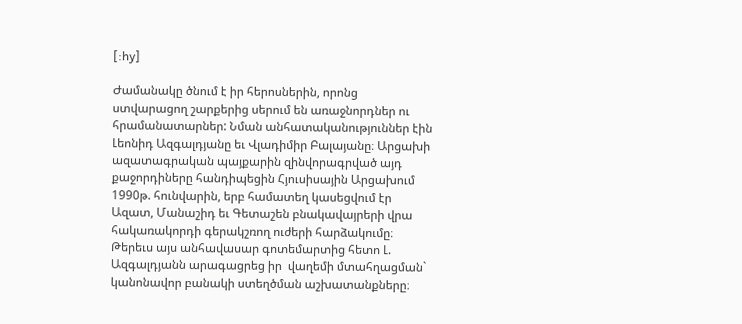[:hy]

Ժամանակը ծնում է իր հերոսներին, որոնց ստվարացող շարքերից սերում են առաջնորդներ ու հրամանատարներ: Նման անհատականություններ էին Լեոնիդ Ազգալդյանը եւ Վլադիմիր Բալայանը։ Արցախի ազատագրական պայքարին զինվորագրված այդ քաջորդիները հանդիպեցին Հյուսիսային Արցախում 1990թ. հունվարին, երբ համատեղ կասեցվում էր Ազատ, Մանաշիդ եւ Գետաշեն բնակավայրերի վրա հակառակորդի գերակշռող ուժերի հարձակումը։ Թերեւս այս անհավասար գոտեմարտից հետո Լ. Ազգալդյանն արագացրեց իր  վաղեմի մտահղացման` կանոնավոր բանակի ստեղծման աշխատանքները։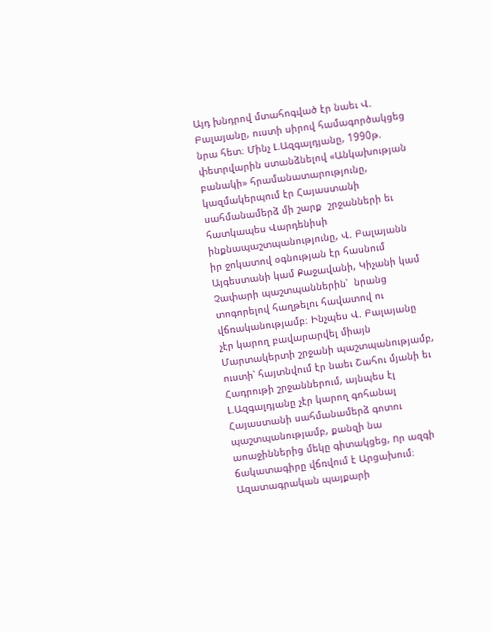Այդ խնդրով մտահոգված էր նաեւ Վ. Բալայանը, ուստի սիրով համագործակցեց նրա հետ։ Մինչ Լ.Ազգալդյանը, 1990թ. փետրվարին ստանձնելով «Անկախության բանակի» հրամանատարությունը, կազմակերպում էր Հայաստանի սահմանամերձ մի շարք  շրջանների եւ հատկապես Վարդենիսի ինքնապաշտպանությունը, Վ. Բալայանն իր ջոկատով օգնության էր հասնում Այգեստանի կամ Քաջավանի, Կիչանի կամ Չափարի պաշտպաններին՝  նրանց տոգորելով հաղթելու հավատով ու վճռականությամբ։ Ինչպես Վ. Բալայանը չէր կարող բավարարվել միայն Մարտակերտի շրջանի պաշտպանությամբ, ուստի՝ հայտնվում էր նաեւ Շահու մյանի եւ Հադրութի շրջաններում, այնպես էլ Լ.Ազգալդյանը չէր կարող գոհանալ Հայաստանի սահմանամերձ գոտու պաշտպանությամբ, քանզի նա աոաջիններից մեկը գիտակցեց, nր ազգի ճակատագիրը վճռվում է Արցախում։ Ազատագրական պայքարի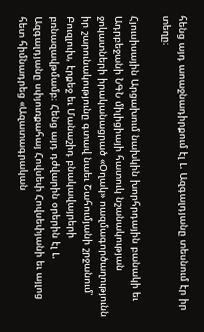հենց այդ աոաջնադիրքում էլ Լ. Ազգալդյանը տեսնում էր իր տեղը։

Հյուսիսային Արցախում նախկին խորհրդային բանակի եւ Ադրբեջանի ՆԳՆ միլիցիայի հատուկ նշանակության ջոկատների իրականացրած «Օղակ» ոազմագործաղությունն իր շարունակությունը գտավ նաեւ Շահումյանի շրջանում՝ Բուզլուխ, էրքեջ եւ Մանաշիդ բնակավայրերի բռնազավթմամբ։ Հենց այդ դժվարին օրերին էլ Լ. Ազգալդյանը սփյուռքահայ Հովսեփ Հովսեփյանի եւ այլոց հետ հիմնադրեց «Ազատագրական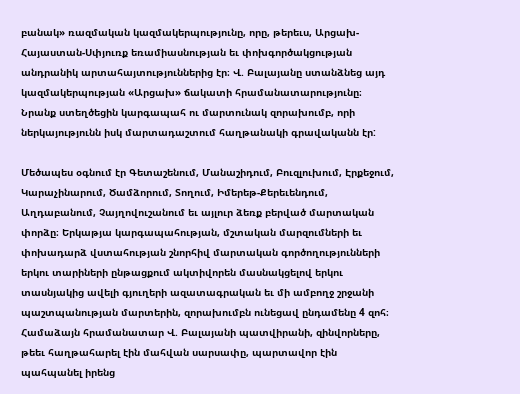բանակ» ռազմական կազմակերպությունը, որը, թերեւս, Արցախ-Հայաստան-Սփյուռք եռամիասնության եւ փոխգործակցության անդրանիկ արտահայտություններից էր։ Վ. Բալայանը ստանձնեց այդ կազմակերպության «Արցախ» ճակատի հրամանատարությունը։  Նրանք ստեղծեցին կարգապահ ու մարտունակ զորախումբ, որի ներկայությունն իսկ մարտադաշտում հաղթանակի գրավականն էր:

Մեծապես օգնում էր Գետաշենում, Մանաշիդում, Բուզլուխում, Էրքեջում, Կարաչինարում, Ծամձորում, Տողում, Իմերեթ-Քերեւենդում, Աղդաբանում, Չայղովուշանում եւ այլուր ձեռք բերված մարտական փորձը։ Երկաթյա կարգապահության, մշտական մարզումների եւ փոխադարձ վստահության շնորհիվ մարտական գործողությունների երկու տարիների ընթացքում ակտիվորեն մասնակցելով երկու տասնյակից ավելի գյուղերի ազատագրական եւ մի ամբողջ շրջանի պաշտպանության մարտերին, զորախումբն ունեցավ ընդամենը 4 զոհ։ Համաձայն հրամանատար Վ. Բալայանի պատվիրանի, զինվորները, թեեւ հաղթահարել էին մահվան սարսափը, պարտավոր էին պահպանել իրենց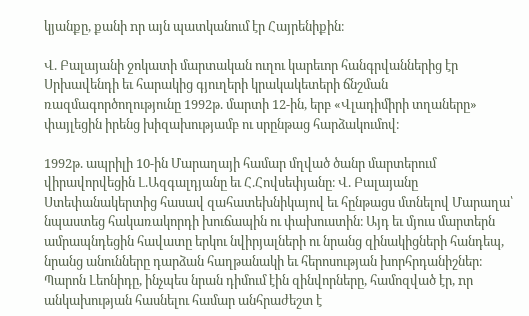կյանքը, քանի nր այն պատկանում էր Հայրենիքին։

Վ. Բալայանի ջոկատի մարտական ուղու կարեւոր հանգրվաններից էր Սրխավենդի եւ հարակից գյուղերի կրակակետերի ճնշման ռազմագործողությունը 1992թ. մարտի 12-ին, երբ «Վլադիմիրի տղաները» փայլեցին իրենց խիզախությամբ ու սրընթաց հարձակումով։

1992թ. ապրիլի 10-ին Մարաղայի համար մղված ծանր մարտերում վիրավորվեցին Լ.Ազգալդյանը եւ Հ.Հովսեփյանը։ Վ. Բալայանը Ստեփանակերտից հասավ զահատեխնիկայով եւ հընթացս մտնելով Մարաղա՝  նպաստեց հակառակորդի խուճապին ու փախուստին։ Այդ եւ մյուս մարտերն ամրապնդեցին հավատը երկու նվիրյալների ու նրանց զինակիցների հանդեպ, նրանց անունները դարձան հաղթանակի եւ հերոսության խորհրդանիշներ։ Պարոն Լեոնիդը, ինչպես նրան դիմում էին զինվորները, համոզված էր, nր անկախության հասնելու համար անհրաժեշտ է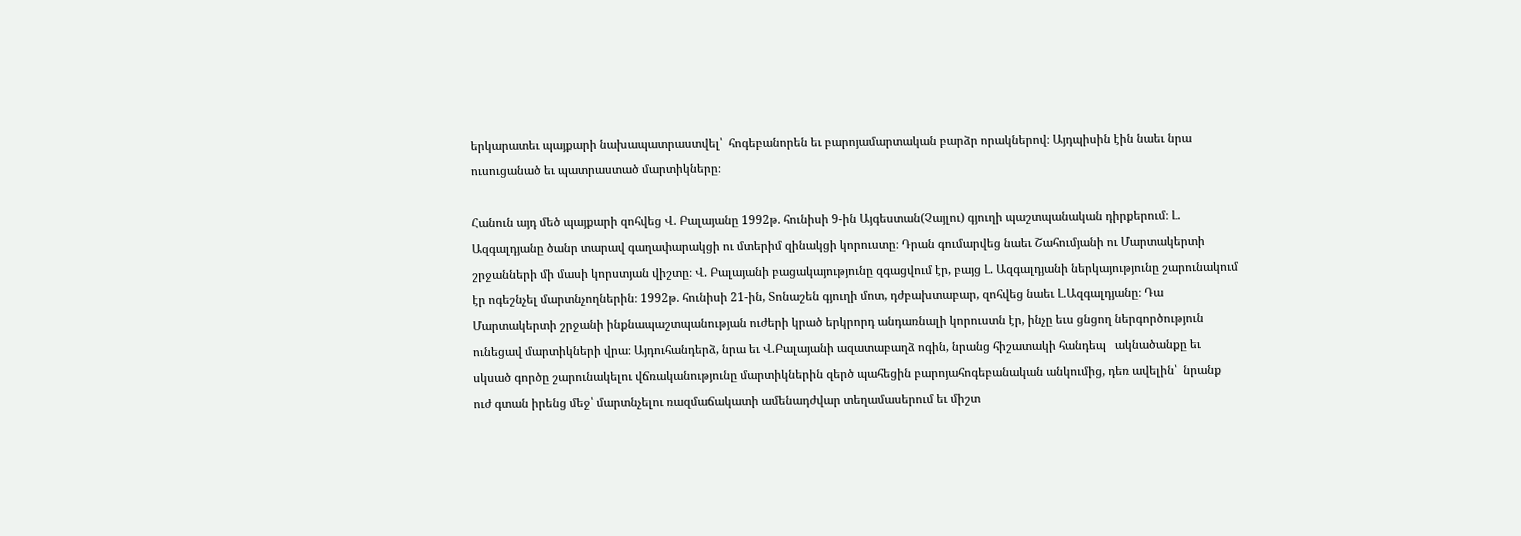երկարատեւ պայքարի նախապատրաստվել՝  հոգեբանորեն եւ բարոյամարտական բարձր որակներով։ Այդպիսին էին նաեւ նրա ուսուցանած եւ պատրաստած մարտիկները։

Հանուն այդ մեծ պայքարի զոհվեց Վ. Բալայանը 1992թ. հունիսի 9-ին Այգեստան(Չայլու) գյուղի պաշտպանական դիրքերում։ Լ. Ազգալդյանը ծանր տարավ գաղափարակցի ու մտերիմ զինակցի կորուստը։ Դրան գումարվեց նաեւ Շահումյանի ու Մարտակերտի շրջանների մի մասի կորստյան վիշտը։ Վ. Բալայանի բացակայությունը զգացվում էր, բայց Լ. Ազգալդյանի ներկայությունը շարունակում էր ոգեշնչել մարտնչողներին։ 1992թ. հունիսի 21-ին, Տոնաշեն գյուղի մոտ, դժբախտաբար, զոհվեց նաեւ Լ.Ազգալդյանը։ Դա Մարտակերտի շրջանի ինքնապաշտպանության ուժերի կրած երկրորդ անդառնալի կորուստն էր, ինչը եւս ցնցող ներգործություն ունեցավ մարտիկների վրա։ Այդուհանդերձ, նրա եւ Վ.Բալայանի ազատաբաղձ ոգին, նրանց հիշատակի հանդեպ   ակնածանքը եւ սկսած գործը շարունակելու վճռականությունը մարտիկներին զերծ պահեցին բարոյահոգեբանական անկումից, դեռ ավելին՝  նրանք ուժ գտան իրենց մեջ՝ մարտնչելու ռազմաճակատի ամենադժվար տեղամասերում եւ միշտ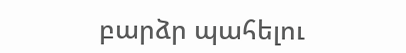բարձր պահելու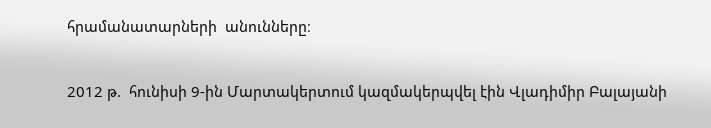հրամանատարների  անունները։

2012 թ.  հունիսի 9-ին Մարտակերտում կազմակերպվել էին Վլադիմիր Բալայանի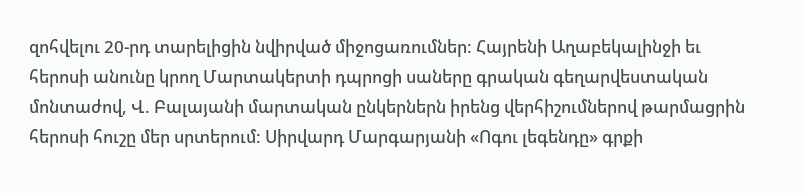զոհվելու 20-րդ տարելիցին նվիրված միջոցառումներ: Հայրենի Աղաբեկալինջի եւ հերոսի անունը կրող Մարտակերտի դպրոցի սաները գրական գեղարվեստական մոնտաժով, Վ. Բալայանի մարտական ընկերներն իրենց վերհիշումներով թարմացրին հերոսի հուշը մեր սրտերում: Սիրվարդ Մարգարյանի «Ոգու լեգենդը» գրքի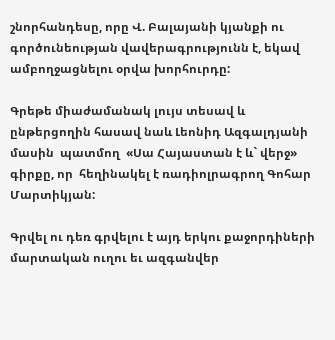շնորհանդեսը, որը Վ. Բալայանի կյանքի ու գործունեության վավերագրությունն է, եկավ ամբողջացնելու օրվա խորհուրդը:

Գրեթե միաժամանակ լույս տեսավ և ընթերցողին հասավ նաև Լեոնիդ Ազգալդյանի մասին  պատմող  «Սա Հայաստան է և` վերջ» գիրքը, որ  հեղինակել է ռադիոլրագրող Գոհար Մարտիկյան:

Գրվել ու դեռ գրվելու է այդ երկու քաջորդիների մարտական ուղու եւ ազգանվեր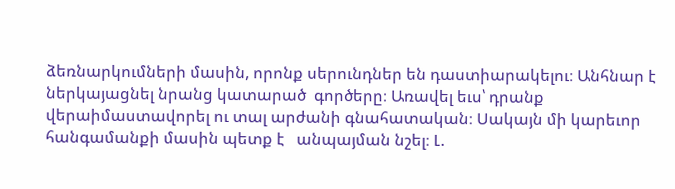ձեռնարկումների մասին, որոնք սերունդներ են դաստիարակելու։ Անհնար է ներկայացնել նրանց կատարած  գործերը։ Առավել եւս՝ դրանք վերաիմաստավորել ու տալ արժանի գնահատական։ Սակայն մի կարեւոր հանգամանքի մասին պետք է   անպայման նշել։ Լ.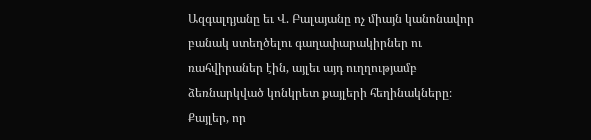Ազգալդյանը եւ Վ. Բալայանը ոչ միայն կանոնավոր բանակ ստեղծելու գաղափարակիրներ ու ռահվիրաներ էին, այլեւ այդ ուղղությամբ ձեռնարկված կոնկրետ քայլերի հեղինակները։ Քայլեր, որ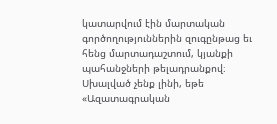կատարվում էին մարտական գործողություններին զուգընթաց եւ հենց մարտադաշտում, կյանքի պահանջների թելադրանքով։ Սխալված չենք լինի, եթե «Ազատագրական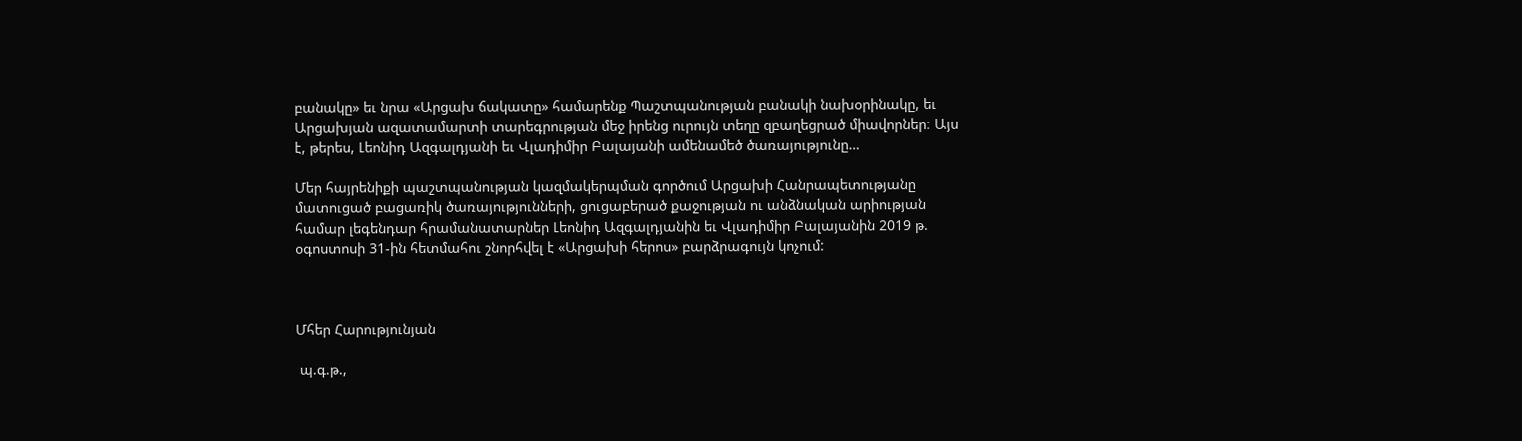բանակը» եւ նրա «Արցախ ճակատը» համարենք Պաշտպանության բանակի նախօրինակը, եւ Արցախյան ազատամարտի տարեգրության մեջ իրենց ուրույն տեղը զբաղեցրած միավորներ։ Այս է, թերես, Լեոնիդ Ազգալդյանի եւ Վլադիմիր Բալայանի ամենամեծ ծառայությունը…

Մեր հայրենիքի պաշտպանության կազմակերպման գործում Արցախի Հանրապետությանը մատուցած բացառիկ ծառայությունների, ցուցաբերած քաջության ու անձնական արիության համար լեգենդար հրամանատարներ Լեոնիդ Ազգալդյանին եւ Վլադիմիր Բալայանին 2019 թ. օգոստոսի 31-ին հետմահու շնորհվել է «Արցախի հերոս» բարձրագույն կոչում:



Մհեր Հարությունյան

 պ.գ.թ.,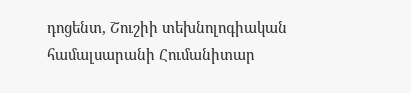դոցենտ, Շուշիի տեխնոլոգիական համալսարանի Հումանիտար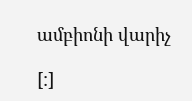ամբիոնի վարիչ

[:]